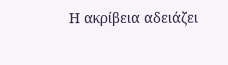Η ακρίβεια αδειάζει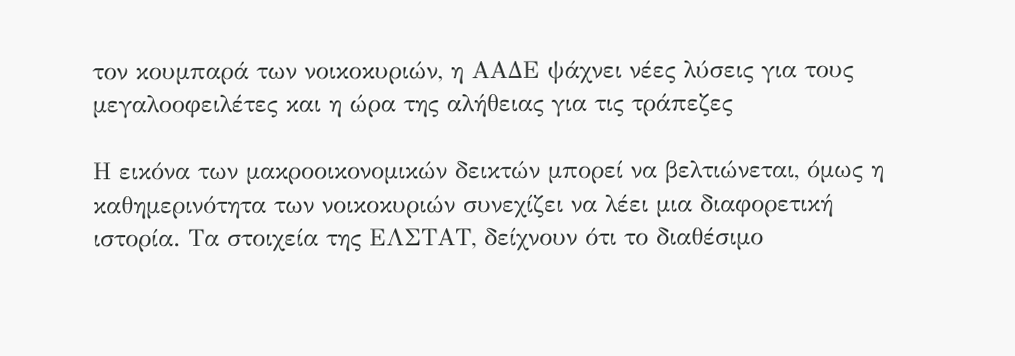τον κουμπαρά των νοικοκυριών, η ΑΑΔΕ ψάχνει νέες λύσεις για τους μεγαλοοφειλέτες και η ώρα της αλήθειας για τις τράπεζες

Η εικόνα των μακροοικονομικών δεικτών μπορεί να βελτιώνεται, όμως η καθημερινότητα των νοικοκυριών συνεχίζει να λέει μια διαφορετική ιστορία. Τα στοιχεία της ΕΛΣΤΑΤ, δείχνουν ότι το διαθέσιμο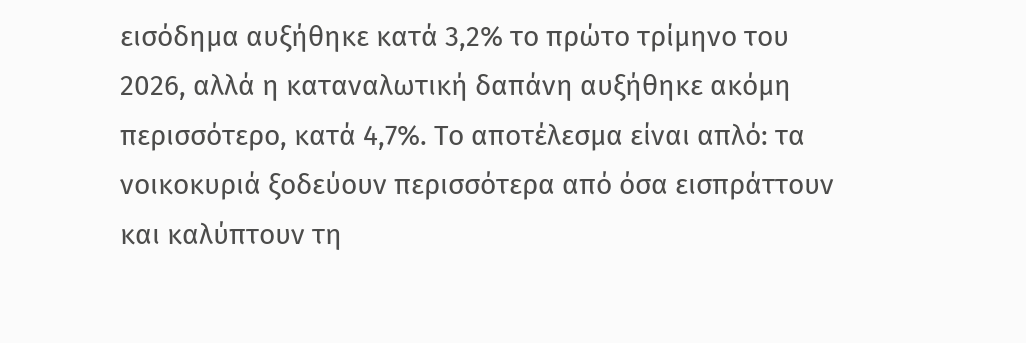εισόδημα αυξήθηκε κατά 3,2% το πρώτο τρίμηνο του 2026, αλλά η καταναλωτική δαπάνη αυξήθηκε ακόμη περισσότερο, κατά 4,7%. Το αποτέλεσμα είναι απλό: τα νοικοκυριά ξοδεύουν περισσότερα από όσα εισπράττουν και καλύπτουν τη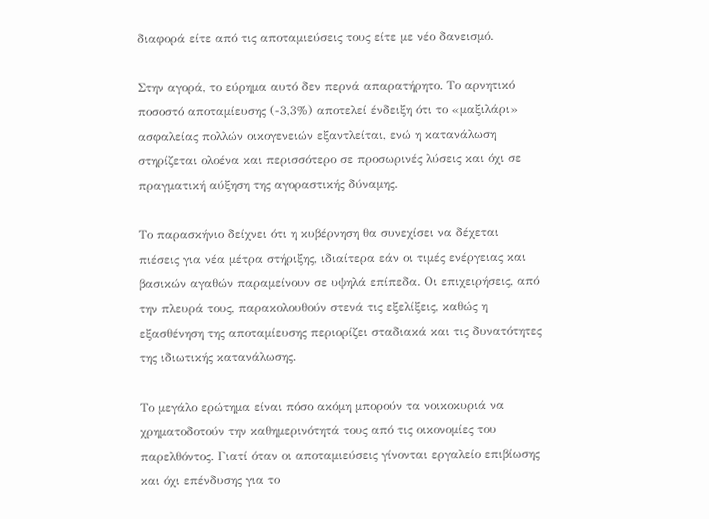διαφορά είτε από τις αποταμιεύσεις τους είτε με νέο δανεισμό.

Στην αγορά, το εύρημα αυτό δεν περνά απαρατήρητο. Το αρνητικό ποσοστό αποταμίευσης (-3,3%) αποτελεί ένδειξη ότι το «μαξιλάρι» ασφαλείας πολλών οικογενειών εξαντλείται, ενώ η κατανάλωση στηρίζεται ολοένα και περισσότερο σε προσωρινές λύσεις και όχι σε πραγματική αύξηση της αγοραστικής δύναμης.

Το παρασκήνιο δείχνει ότι η κυβέρνηση θα συνεχίσει να δέχεται πιέσεις για νέα μέτρα στήριξης, ιδιαίτερα εάν οι τιμές ενέργειας και βασικών αγαθών παραμείνουν σε υψηλά επίπεδα. Οι επιχειρήσεις, από την πλευρά τους, παρακολουθούν στενά τις εξελίξεις, καθώς η εξασθένηση της αποταμίευσης περιορίζει σταδιακά και τις δυνατότητες της ιδιωτικής κατανάλωσης.

Το μεγάλο ερώτημα είναι πόσο ακόμη μπορούν τα νοικοκυριά να χρηματοδοτούν την καθημερινότητά τους από τις οικονομίες του παρελθόντος. Γιατί όταν οι αποταμιεύσεις γίνονται εργαλείο επιβίωσης και όχι επένδυσης για το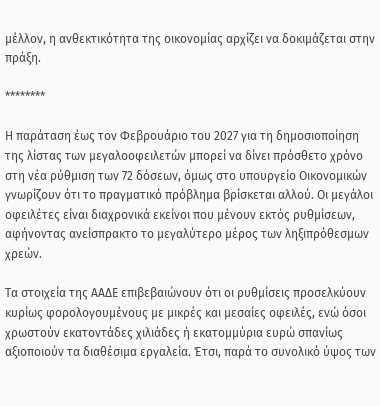μέλλον, η ανθεκτικότητα της οικονομίας αρχίζει να δοκιμάζεται στην πράξη.

********

Η παράταση έως τον Φεβρουάριο του 2027 για τη δημοσιοποίηση της λίστας των μεγαλοοφειλετών μπορεί να δίνει πρόσθετο χρόνο στη νέα ρύθμιση των 72 δόσεων, όμως στο υπουργείο Οικονομικών γνωρίζουν ότι το πραγματικό πρόβλημα βρίσκεται αλλού. Οι μεγάλοι οφειλέτες είναι διαχρονικά εκείνοι που μένουν εκτός ρυθμίσεων, αφήνοντας ανείσπρακτο το μεγαλύτερο μέρος των ληξιπρόθεσμων χρεών.

Τα στοιχεία της ΑΑΔΕ επιβεβαιώνουν ότι οι ρυθμίσεις προσελκύουν κυρίως φορολογουμένους με μικρές και μεσαίες οφειλές, ενώ όσοι χρωστούν εκατοντάδες χιλιάδες ή εκατομμύρια ευρώ σπανίως αξιοποιούν τα διαθέσιμα εργαλεία. Έτσι, παρά το συνολικό ύψος των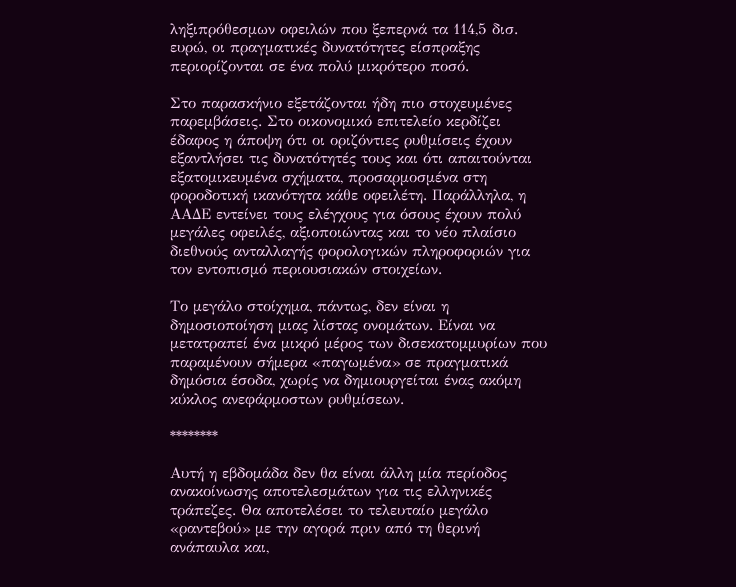ληξιπρόθεσμων οφειλών που ξεπερνά τα 114,5 δισ. ευρώ, οι πραγματικές δυνατότητες είσπραξης περιορίζονται σε ένα πολύ μικρότερο ποσό.

Στο παρασκήνιο εξετάζονται ήδη πιο στοχευμένες παρεμβάσεις. Στο οικονομικό επιτελείο κερδίζει έδαφος η άποψη ότι οι οριζόντιες ρυθμίσεις έχουν εξαντλήσει τις δυνατότητές τους και ότι απαιτούνται εξατομικευμένα σχήματα, προσαρμοσμένα στη φοροδοτική ικανότητα κάθε οφειλέτη. Παράλληλα, η ΑΑΔΕ εντείνει τους ελέγχους για όσους έχουν πολύ μεγάλες οφειλές, αξιοποιώντας και το νέο πλαίσιο διεθνούς ανταλλαγής φορολογικών πληροφοριών για τον εντοπισμό περιουσιακών στοιχείων.

Το μεγάλο στοίχημα, πάντως, δεν είναι η δημοσιοποίηση μιας λίστας ονομάτων. Είναι να μετατραπεί ένα μικρό μέρος των δισεκατομμυρίων που παραμένουν σήμερα «παγωμένα» σε πραγματικά δημόσια έσοδα, χωρίς να δημιουργείται ένας ακόμη κύκλος ανεφάρμοστων ρυθμίσεων.

********

Αυτή η εβδομάδα δεν θα είναι άλλη μία περίοδος ανακοίνωσης αποτελεσμάτων για τις ελληνικές τράπεζες. Θα αποτελέσει το τελευταίο μεγάλο «ραντεβού» με την αγορά πριν από τη θερινή ανάπαυλα και,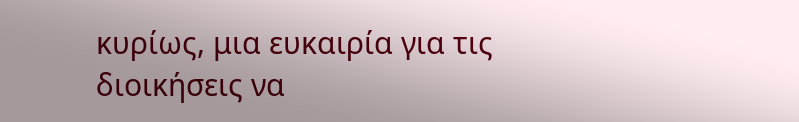κυρίως, μια ευκαιρία για τις διοικήσεις να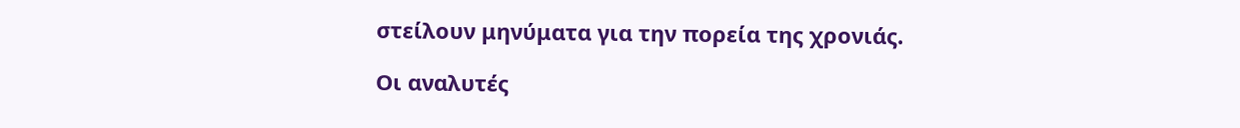στείλουν μηνύματα για την πορεία της χρονιάς.

Οι αναλυτές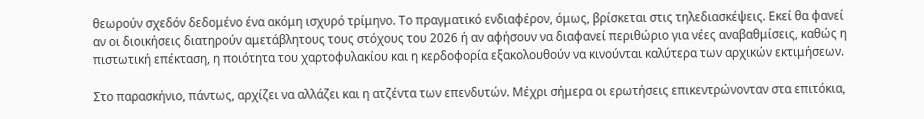θεωρούν σχεδόν δεδομένο ένα ακόμη ισχυρό τρίμηνο. Το πραγματικό ενδιαφέρον, όμως, βρίσκεται στις τηλεδιασκέψεις. Εκεί θα φανεί αν οι διοικήσεις διατηρούν αμετάβλητους τους στόχους του 2026 ή αν αφήσουν να διαφανεί περιθώριο για νέες αναβαθμίσεις, καθώς η πιστωτική επέκταση, η ποιότητα του χαρτοφυλακίου και η κερδοφορία εξακολουθούν να κινούνται καλύτερα των αρχικών εκτιμήσεων.

Στο παρασκήνιο, πάντως, αρχίζει να αλλάζει και η ατζέντα των επενδυτών. Μέχρι σήμερα οι ερωτήσεις επικεντρώνονταν στα επιτόκια,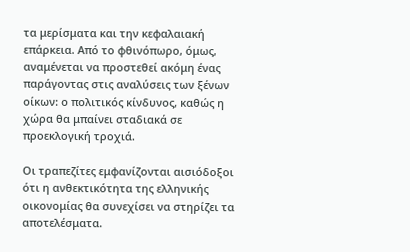τα μερίσματα και την κεφαλαιακή επάρκεια. Από το φθινόπωρο, όμως, αναμένεται να προστεθεί ακόμη ένας παράγοντας στις αναλύσεις των ξένων οίκων: ο πολιτικός κίνδυνος, καθώς η χώρα θα μπαίνει σταδιακά σε προεκλογική τροχιά.

Οι τραπεζίτες εμφανίζονται αισιόδοξοι ότι η ανθεκτικότητα της ελληνικής οικονομίας θα συνεχίσει να στηρίζει τα αποτελέσματα.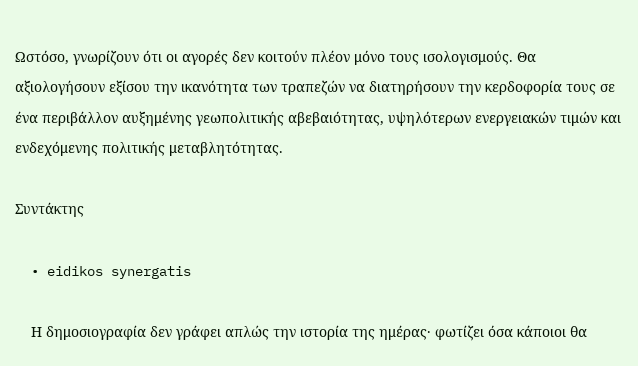Ωστόσο, γνωρίζουν ότι οι αγορές δεν κοιτούν πλέον μόνο τους ισολογισμούς. Θα αξιολογήσουν εξίσου την ικανότητα των τραπεζών να διατηρήσουν την κερδοφορία τους σε ένα περιβάλλον αυξημένης γεωπολιτικής αβεβαιότητας, υψηλότερων ενεργειακών τιμών και ενδεχόμενης πολιτικής μεταβλητότητας.

Συντάκτης

  • eidikos synergatis

    Η δημοσιογραφία δεν γράφει απλώς την ιστορία της ημέρας· φωτίζει όσα κάποιοι θα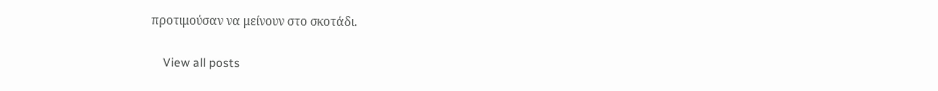προτιμούσαν να μείνουν στο σκοτάδι.

    View all posts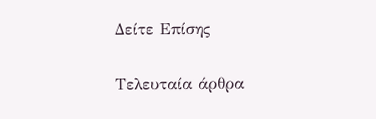Δείτε Επίσης

Τελευταία άρθρα